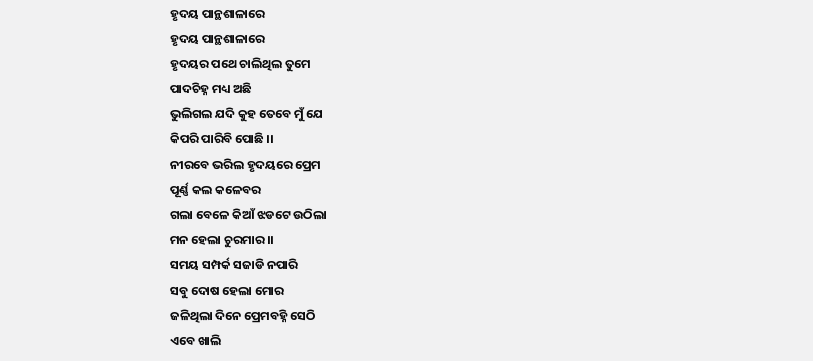ହୃଦୟ ପାନ୍ଥଶାଳାରେ
ହୃଦୟ ପାନ୍ଥଶାଳାରେ
ହୃଦୟର ପଥେ ଚାଲିଥିଲ ତୁମେ
ପାଦଚିହ୍ନ ମଧ୍ୟ ଅଛି
ଭୁଲିଗଲ ଯଦି କୁହ ତେବେ ମୁଁ ଯେ
କିପରି ପାରିବି ପୋଛି ।।
ନୀରବେ ଭରିଲ ହୃଦୟରେ ପ୍ରେମ
ପୂର୍ଣ୍ଣ କଲ କଳେବର
ଗଲା ବେଳେ କିଆଁ ଝଡଟେ ଉଠିଲା
ମନ ହେଲା ଚୁରମାର ।।
ସମୟ ସମ୍ପର୍କ ସଜାଡି ନପାରି
ସବୁ ଦୋଷ ହେଲା ମୋର
ଜଳିଥିଲା ଦିନେ ପ୍ରେମବହ୍ନି ସେଠି
ଏବେ ଖାଲି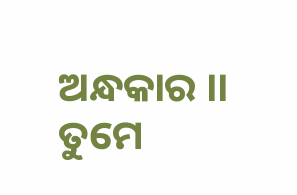ଅନ୍ଧକାର ।।
ତୁମେ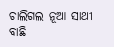ଚାଲିଗଲ ନୂଆ ସାଥୀ ବାଛି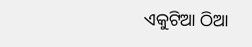ଏକୁଟିଆ ଠିଆ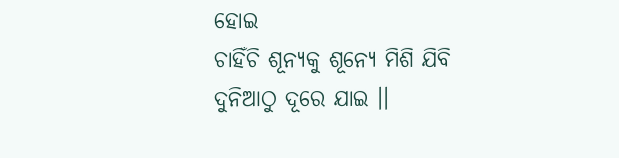ହୋଇ
ଚାହିଁଚି ଶୂନ୍ୟକୁ ଶୂନ୍ୟେ ମିଶି ଯିବି
ଦୁନିଆଠୁ ଦୂରେ ଯାଇ ।।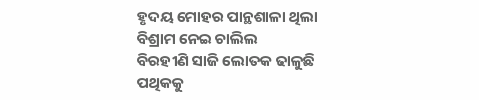ହୃଦୟ ମୋହର ପାନ୍ଥଶାଳା ଥିଲା
ବିଶ୍ରାମ ନେଇ ଚାଲିଲ
ବିରହୀଣି ସାଜି ଲୋତକ ଢାଳୁଛି
ପଥିକକୁ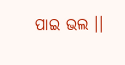ପାଇ ଭଲ ।।